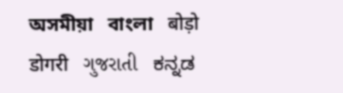অসমীয়া   বাংলা   बोड़ो   डोगरी   ગુજરાતી   ಕನ್ನಡ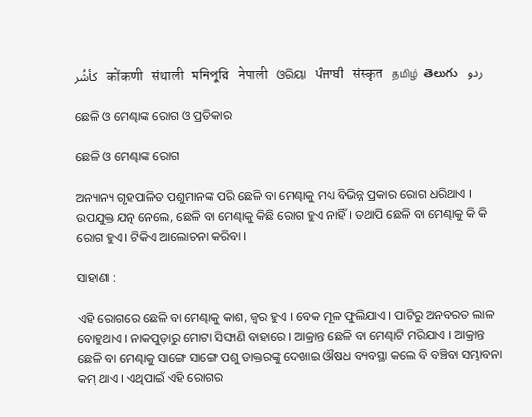كأشُر   कोंकणी   संथाली   মনিপুরি   नेपाली   ଓରିୟା   ਪੰਜਾਬੀ   संस्कृत   தமிழ்  తెలుగు   ردو

ଛେଳି ଓ ମେଣ୍ଢାଙ୍କ ରୋଗ ଓ ପ୍ରତିକାର

ଛେଳି ଓ ମେଣ୍ଢାଙ୍କ ରୋଗ

ଅନ୍ୟାନ୍ୟ ଗୃହପାଳିତ ପଶୁମାନଙ୍କ ପରି ଛେଳି ବା ମେଣ୍ଢାକୁ ମଧ୍ୟ ବିଭିନ୍ନ ପ୍ରକାର ରୋଗ ଧରିଥାଏ । ଉପଯୁକ୍ତ ଯତ୍ନ ନେଲେ, ଛେଳି ବା ମେଣ୍ଢାକୁ କିଛି ରୋଗ ହୁଏ ନାହିଁ । ତଥାପି ଛେଳି ବା ମେଣ୍ଢାକୁ କି କି ରୋଗ ହୁଏ। ଟିକିଏ ଆଲୋଚନା କରିବା ।

ସାହାଣା :

ଏହି ରୋଗରେ ଛେଳି ବା ମେଣ୍ଢାକୁ କାଶ, ଜ୍ଵର ହୁଏ । ବେକ ମୂଳ ଫୁଲିଯାଏ । ପାଟିରୁ ଅନବରତ ଲାଳ ବୋହୁଥାଏ । ନାକପୁଡ଼ାରୁ ମୋଟା ସିଙ୍ଘାଣି ବାହାରେ । ଆକ୍ରାନ୍ତ ଛେଳି ବା ମେଣ୍ଢାଟି ମରିଯାଏ । ଆକ୍ରାନ୍ତ ଛେଳି ବା ମେଣ୍ଢାକୁ ସାଙ୍ଗେ ସାଙ୍ଗେ ପଶୁ ଡାକ୍ତରଙ୍କୁ ଦେଖାଇ ଔଷଧ ବ୍ୟବସ୍ଥା କଲେ ବି ବଞ୍ଚିବା ସମ୍ଭାବନା କମ୍ ଥାଏ । ଏଥିପାଇଁ ଏହି ରୋଗର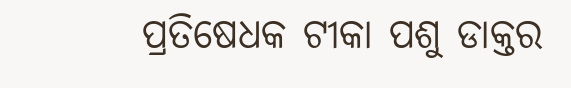ପ୍ରତିଷେଧକ ଟୀକା ପଶୁ ଡାକ୍ତର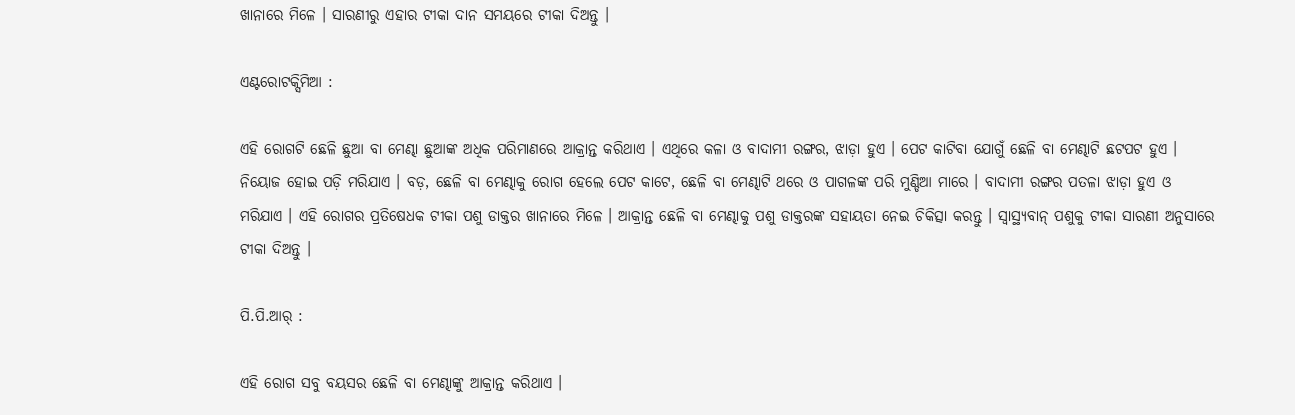ଖାନାରେ ମିଳେ । ସାରଣୀରୁ ଏହାର ଟୀକା ଦାନ ସମୟରେ ଟୀକା ଦିଅନ୍ତୁ ।

ଏଣ୍ଟରୋଟକ୍ସିମିଆ :

ଏହି ରୋଗଟି ଛେଳି ଛୁଆ ବା ମେଣ୍ଢା ଛୁଆଙ୍କ ଅଧିକ ପରିମାଣରେ ଆକ୍ରାନ୍ତ କରିଥାଏ । ଏଥିରେ କଳା ଓ ବାଦାମୀ ରଙ୍ଗର, ଝାଡ଼ା ହୁଏ । ପେଟ କାଟିବା ଯୋଗୁଁ ଛେଳି ବା ମେଣ୍ଢାଟି ଛଟପଟ ହୁଏ । ନିୟୋଜ ହୋଇ ପଡ଼ି ମରିଯାଏ । ବଡ଼, ଛେଳି ବା ମେଣ୍ଢାକୁ ରୋଗ ହେଲେ ପେଟ କାଟେ, ଛେଳି ବା ମେଣ୍ଢାଟି ଥରେ ଓ ପାଗଳଙ୍କ ପରି ମୁଣ୍ଡିଆ ମାରେ । ବାଦାମୀ ରଙ୍ଗର ପତଳା ଝାଡ଼ା ହୁଏ ଓ ମରିଯାଏ । ଏହି ରୋଗର ପ୍ରତିଷେଧକ ଟୀକା ପଶୁ ଡାକ୍ତର ଖାନାରେ ମିଳେ । ଆକ୍ରାନ୍ତ ଛେଳି ବା ମେଣ୍ଢାକୁ ପଶୁ ଡାକ୍ତରଙ୍କ ସହାୟତା ନେଇ ଚିକିତ୍ସା କରନ୍ତୁ । ସ୍ଵାସ୍ଥ୍ୟବାନ୍ ପଶୁକୁ ଟୀକା ସାରଣୀ ଅନୁସାରେ ଟୀକା ଦିଅନ୍ତୁ ।

ପି.ପି.ଆର୍ :

ଏହି ରୋଗ ସବୁ ବୟସର ଛେଳି ବା ମେଣ୍ଢାଙ୍କୁ ଆକ୍ରାନ୍ତ କରିଥାଏ ।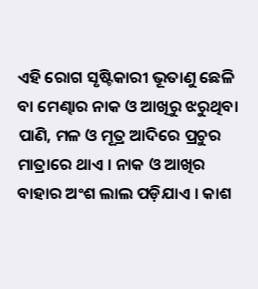ଏହି ରୋଗ ସୃଷ୍ଟିକାରୀ ଭୂତାଣୁ ଛେଳି ବା ମେଣ୍ଢାର ନାକ ଓ ଆଖିରୁ ଝରୁଥିବା ପାଣି, ମଳ ଓ ମୂତ୍ର ଆଦିରେ ପ୍ରଚୁର ମାତ୍ରାରେ ଥାଏ । ନାକ ଓ ଆଖିର ବାହାର ଅଂଶ ଲାଲ ପଡ଼ିଯାଏ । କାଶ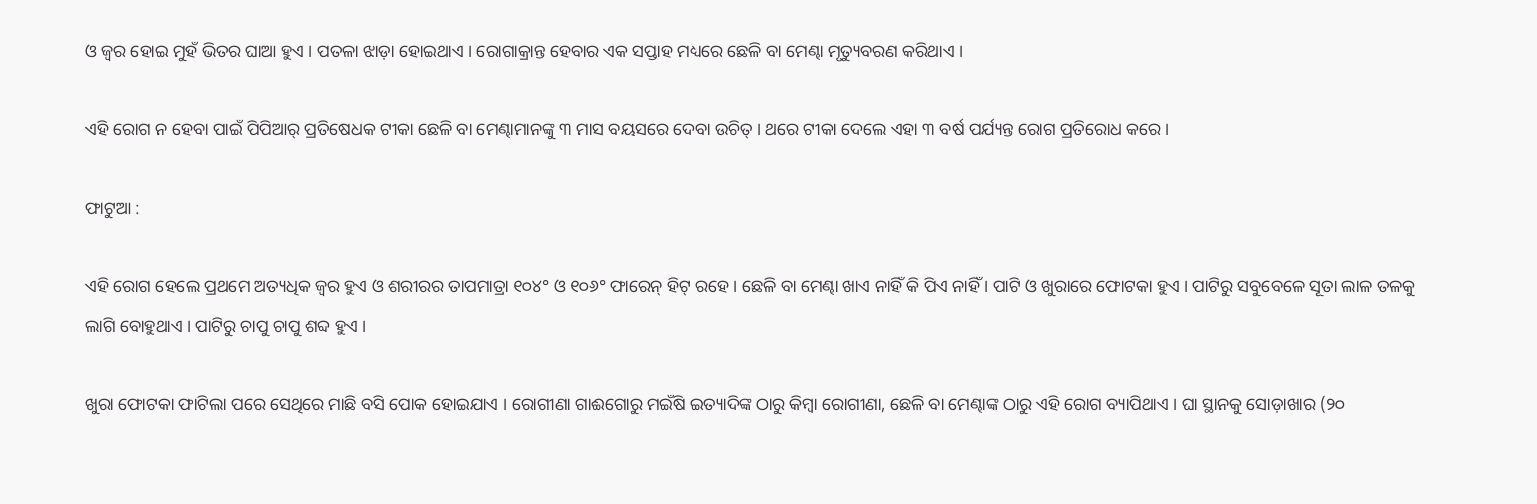ଓ ଜ୍ଵର ହୋଇ ମୁହଁ ଭିତର ଘାଆ ହୁଏ । ପତଳା ଝାଡ଼ା ହୋଇଥାଏ । ରୋଗାକ୍ରାନ୍ତ ହେବାର ଏକ ସପ୍ତାହ ମଧ୍ୟରେ ଛେଳି ବା ମେଣ୍ଢା ମୃତ୍ୟୁବରଣ କରିଥାଏ ।

ଏହି ରୋଗ ନ ହେବା ପାଇଁ ପିପିଆର୍ ପ୍ରତିଷେଧକ ଟୀକା ଛେଳି ବା ମେଣ୍ଢାମାନଙ୍କୁ ୩ ମାସ ବୟସରେ ଦେବା ଉଚିତ୍ । ଥରେ ଟୀକା ଦେଲେ ଏହା ୩ ବର୍ଷ ପର୍ଯ୍ୟନ୍ତ ରୋଗ ପ୍ରତିରୋଧ କରେ ।

ଫାଟୁଆ :

ଏହି ରୋଗ ହେଲେ ପ୍ରଥମେ ଅତ୍ୟଧିକ ଜ୍ଵର ହୁଏ ଓ ଶରୀରର ତାପମାତ୍ରା ୧୦୪° ଓ ୧୦୬° ଫାରେନ୍ ହିଟ୍ ରହେ । ଛେଳି ବା ମେଣ୍ଢା ଖାଏ ନାହିଁ କି ପିଏ ନାହିଁ । ପାଟି ଓ ଖୁରାରେ ଫୋଟକା ହୁଏ । ପାଟିରୁ ସବୁବେଳେ ସୂତା ଲାଳ ତଳକୁ ଲାଗି ବୋହୁଥାଏ । ପାଟିରୁ ଚାପୁ ଚାପୁ ଶବ୍ଦ ହୁଏ ।

ଖୁରା ଫୋଟକା ଫାଟିଲା ପରେ ସେଥିରେ ମାଛି ବସି ପୋକ ହୋଇଯାଏ । ରୋଗୀଣା ଗାଈଗୋରୁ ମଇଁଷି ଇତ୍ୟାଦିଙ୍କ ଠାରୁ କିମ୍ବା ରୋଗୀଣା, ଛେଳି ବା ମେଣ୍ଢାଙ୍କ ଠାରୁ ଏହି ରୋଗ ବ୍ୟାପିଥାଏ । ଘା ସ୍ଥାନକୁ ସୋଡ଼ାଖାର (୨୦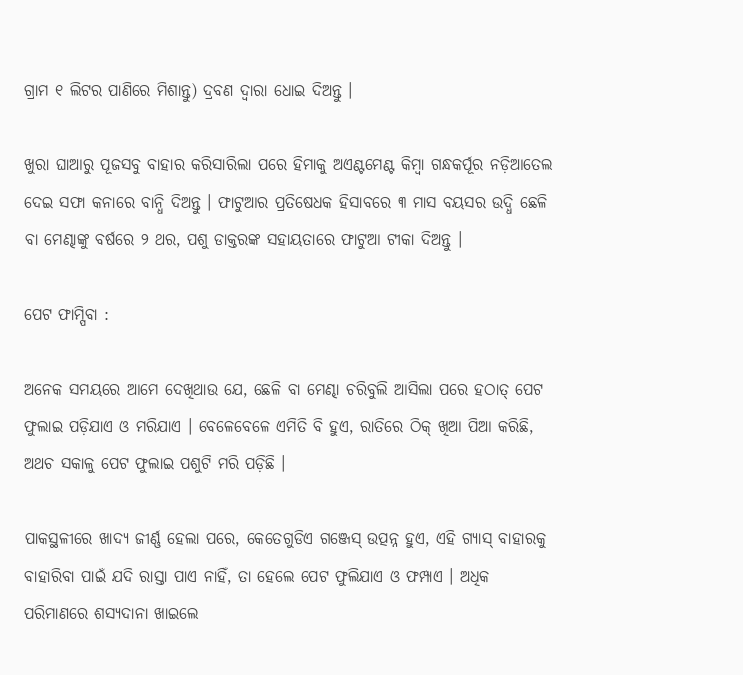ଗ୍ରାମ ୧ ଲିଟର ପାଣିରେ ମିଶାନ୍ତୁ) ଦ୍ରବଣ ଦ୍ଵାରା ଧୋଇ ଦିଅନ୍ତୁ ।

ଖୁରା ଘାଆରୁ ପୂଜସବୁ ବାହାର କରିସାରିଲା ପରେ ହିମାକୁ ଅଏଣ୍ଟମେଣ୍ଟ କିମ୍ବା ଗନ୍ଧକର୍ପୂର ନଡ଼ିଆତେଲ ଦେଇ ସଫା କନାରେ ବାନ୍ଧି ଦିଅନ୍ତୁ । ଫାଟୁଆର ପ୍ରତିଷେଧକ ହିସାବରେ ୩ ମାସ ବୟସର ଉଦ୍ଧି ଛେଳି ବା ମେଣ୍ଢାଙ୍କୁ ବର୍ଷରେ ୨ ଥର, ପଶୁ ଡାକ୍ତରଙ୍କ ସହାୟତାରେ ଫାଟୁଆ ଟୀକା ଦିଅନ୍ତୁ ।

ପେଟ ଫାମ୍ପିବା :

ଅନେକ ସମୟରେ ଆମେ ଦେଖିଥାଉ ଯେ, ଛେଳି ବା ମେଣ୍ଢା ଚରିବୁଲି ଆସିଲା ପରେ ହଠାତ୍ ପେଟ ଫୁଲାଇ ପଡ଼ିଯାଏ ଓ ମରିଯାଏ । ବେଳେବେଳେ ଏମିତି ବି ହୁଏ, ରାତିରେ ଠିକ୍ ଖିଆ ପିଆ କରିଛି, ଅଥଚ ସକାଳୁ ପେଟ ଫୁଲାଇ ପଶୁଟି ମରି ପଡ଼ିଛି ।

ପାକସ୍ଥଳୀରେ ଖାଦ୍ୟ ଜୀର୍ଣ୍ଣ ହେଲା ପରେ, କେତେଗୁଡିଏ ଗଞ୍ଜେସ୍ ଉତ୍ପନ୍ନ ହୁଏ, ଏହି ଗ୍ୟାସ୍ ବାହାରକୁ ବାହାରିବା ପାଇଁ ଯଦି ରାସ୍ତା ପାଏ ନାହିଁ, ତା ହେଲେ ପେଟ ଫୁଲିଯାଏ ଓ ଫମ୍ପାଏ । ଅଧିକ ପରିମାଣରେ ଶସ୍ୟଦାନା ଖାଇଲେ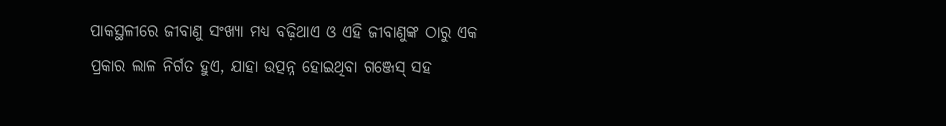ପାକସ୍ଥଳୀରେ ଜୀବାଣୁ ସଂଖ୍ୟା ମଧ୍ୟ ବଢ଼ିଥାଏ ଓ ଏହି ଜୀବାଣୁଙ୍କ ଠାରୁ ଏକ ପ୍ରକାର ଲାଳ ନିର୍ଗତ ହୁଏ, ଯାହା ଉତ୍ପନ୍ନ ହୋଇଥିବା ଗଞ୍ଜେସ୍ ସହ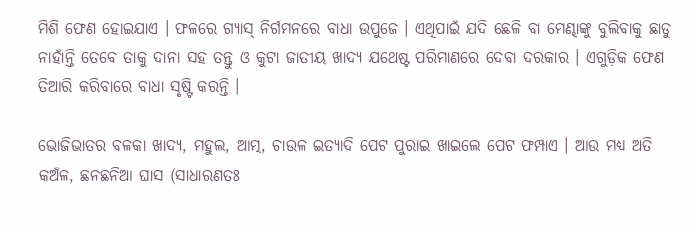ମିଶି ଫେଣ ହୋଇଯାଏ । ଫଳରେ ଗ୍ୟାସ୍ ନିର୍ଗମନରେ ବାଧା ଉପୁଜେ । ଏଥିପାଇଁ ଯଦି ଛେଳି ବା ମେଣ୍ଢାଙ୍କୁ ବୁଲିବାକୁ ଛାଡୁ ନାହାଁନ୍ତି ତେବେ ତାକୁ ଦାନା ସହ ତନ୍ତୁ ଓ କୁଟା ଜାତୀୟ ଖାଦ୍ୟ ଯଥେଷ୍ଟ ପରିମାଣରେ ଦେବା ଦରକାର । ଏଗୁଡ଼ିକ ଫେଣ ତିଆରି କରିବାରେ ବାଧା ସୃଷ୍ଟି କରନ୍ତି ।

ଭୋଜିଭାତର ବଳକା ଖାଦ୍ୟ, ମହୁଲ, ଆତ୍ମ, ଚାଉଳ ଇତ୍ୟାଦି ପେଟ ପୁରାଇ ଖାଇଲେ ପେଟ ଫମ୍ପାଏ । ଆଉ ମଧ୍ୟ ଅତି କଅଁଳ, ଛନଛନିଆ ଘାସ (ସାଧାରଣତଃ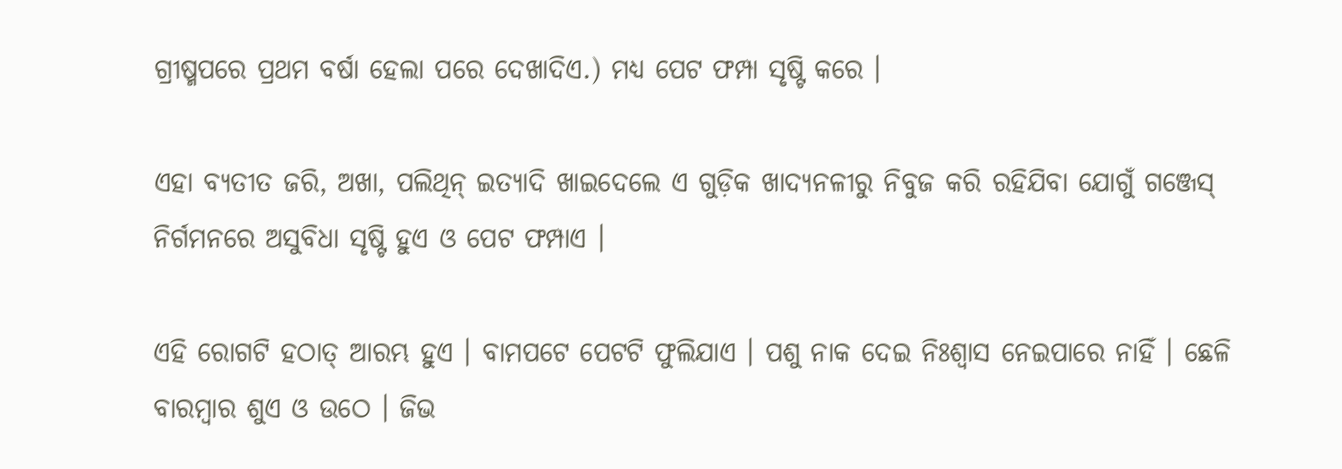ଗ୍ରୀଷ୍ମପରେ ପ୍ରଥମ ବର୍ଷା ହେଲା ପରେ ଦେଖାଦିଏ.) ମଧ୍ୟ ପେଟ ଫମ୍ପା ସୃଷ୍ଟି କରେ ।

ଏହା ବ୍ୟତୀତ ଜରି, ଅଖା, ପଲିଥିନ୍ ଇତ୍ୟାଦି ଖାଇଦେଲେ ଏ ଗୁଡ଼ିକ ଖାଦ୍ୟନଳୀରୁ ନିବୁଜ କରି ରହିଯିବା ଯୋଗୁଁ ଗଞ୍ଜେସ୍ ନିର୍ଗମନରେ ଅସୁବିଧା ସୃଷ୍ଟି ହୁଏ ଓ ପେଟ ଫମ୍ପାଏ ।

ଏହି ରୋଗଟି ହଠାତ୍ ଆରମ୍ଭ ହୁଏ । ବାମପଟେ ପେଟଟି ଫୁଲିଯାଏ । ପଶୁ ନାକ ଦେଇ ନିଃଶ୍ଵାସ ନେଇପାରେ ନାହିଁ । ଛେଳି ବାରମ୍ବାର ଶୁଏ ଓ ଉଠେ । ଜିଭ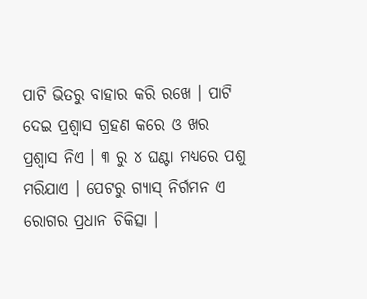ପାଟି ଭିତରୁ ବାହାର କରି ରଖେ । ପାଟି ଦେଇ ପ୍ରଶ୍ଵାସ ଗ୍ରହଣ କରେ ଓ ଖର ପ୍ରଶ୍ଵାସ ନିଏ । ୩ ରୁ ୪ ଘଣ୍ଟା ମଧ୍ୟରେ ପଶୁ ମରିଯାଏ । ପେଟରୁ ଗ୍ୟାସ୍ ନିର୍ଗମନ ଏ ରୋଗର ପ୍ରଧାନ ଚିକିତ୍ସା ।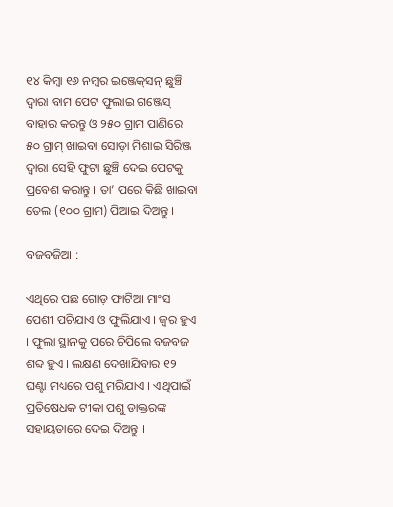୧୪ କିମ୍ବା ୧୬ ନମ୍ବର ଇଞ୍ଜେକ୍‌ସନ୍ ଛୁଞ୍ଚି ଦ୍ଵାରା ବାମ ପେଟ ଫୁଲାଇ ଗଞ୍ଜେସ୍ ବାହାର କରନ୍ତୁ ଓ ୨୫୦ ଗ୍ରାମ ପାଣିରେ ୫୦ ଗ୍ରାମ୍ ଖାଇବା ସୋଡ଼ା ମିଶାଇ ସିରିଞ୍ଜ ଦ୍ଵାରା ସେହି ଫୁଟା ଛୁଞ୍ଚି ଦେଇ ପେଟକୁ ପ୍ରବେଶ କରାନ୍ତୁ । ତା’ ପରେ କିଛି ଖାଇବା ତେଲ (୧୦୦ ଗ୍ରାମ) ପିଆଇ ଦିଅନ୍ତୁ ।

ବଜବଜିଆ :

ଏଥିରେ ପଛ ଗୋଡ଼ ଫାଟିଆ ମାଂସ ପେଶୀ ପଚିଯାଏ ଓ ଫୁଲିଯାଏ । ଜ୍ଵର ହୁଏ । ଫୁଲା ସ୍ଥାନକୁ ପରେ ଚିପିଲେ ବଜବଜ ଶବ୍ଦ ହୁଏ । ଲକ୍ଷଣ ଦେଖାଯିବାର ୧୨ ଘଣ୍ଟା ମଧ୍ୟରେ ପଶୁ ମରିଯାଏ । ଏଥିପାଇଁ ପ୍ରତିଷେଧକ ଟୀକା ପଶୁ ଡାକ୍ତରଙ୍କ ସହାୟତାରେ ଦେଇ ଦିଅନ୍ତୁ ।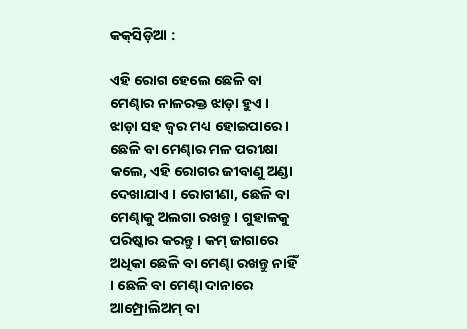କକ୍‌ସିଡ଼ିଆ :

ଏହି ରୋଗ ହେଲେ ଛେଳି ବା ମେଣ୍ଢାର ନାଳରକ୍ତ ଝାଡ଼ା ହୁଏ । ଝାଡ଼ା ସହ ଜ୍ଵର ମଧ୍ୟ ହୋଇପାରେ । ଛେଳି ବା ମେଣ୍ଢାର ମଳ ପରୀକ୍ଷା କଲେ, ଏହି ରୋଗର ଜୀବାଣୁ ଅଣ୍ଡା ଦେଖାଯାଏ । ରୋଗୀଣା, ଛେଳି ବା ମେଣ୍ଢାକୁ ଅଲଗା ରଖନ୍ତୁ । ଗୁହାଳକୁ ପରିଷ୍କାର କରନ୍ତୁ । କମ୍ ଜାଗାରେ ଅଧିକା ଛେଳି ବା ମେଣ୍ଢା ରଖନ୍ତୁ ନାହିଁ । ଛେଳି ବା ମେଣ୍ଢା ଦାନାରେ ଆମ୍ପ୍ରୋଲିଅମ୍ ବା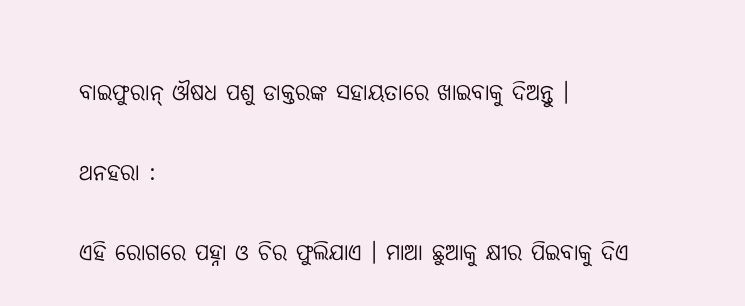ବାଇଫୁରାନ୍ ଔଷଧ ପଶୁ ଡାକ୍ତରଙ୍କ ସହାୟତାରେ ଖାଇବାକୁ ଦିଅନ୍ତୁ ।

ଥନହରା :

ଏହି ରୋଗରେ ପହ୍ନା ଓ ଚିର ଫୁଲିଯାଏ । ମାଆ ଛୁଆକୁ କ୍ଷୀର ପିଇବାକୁ ଦିଏ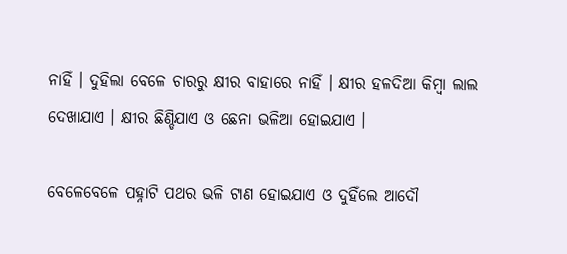ନାହିଁ । ଦୁହିଲା ବେଳେ ଚାରରୁ କ୍ଷୀର ବାହାରେ ନାହିଁ । କ୍ଷୀର ହଳଦିଆ କିମ୍ବା ଲାଲ ଦେଖାଯାଏ । କ୍ଷୀର ଛିଣ୍ଡିଯାଏ ଓ ଛେନା ଭଳିଆ ହୋଇଯାଏ ।

ବେଳେବେଳେ ପହ୍ନାଟି ପଥର ଭଳି ଟାଣ ହୋଇଯାଏ ଓ ଦୁହିଁଲେ ଆଦୌ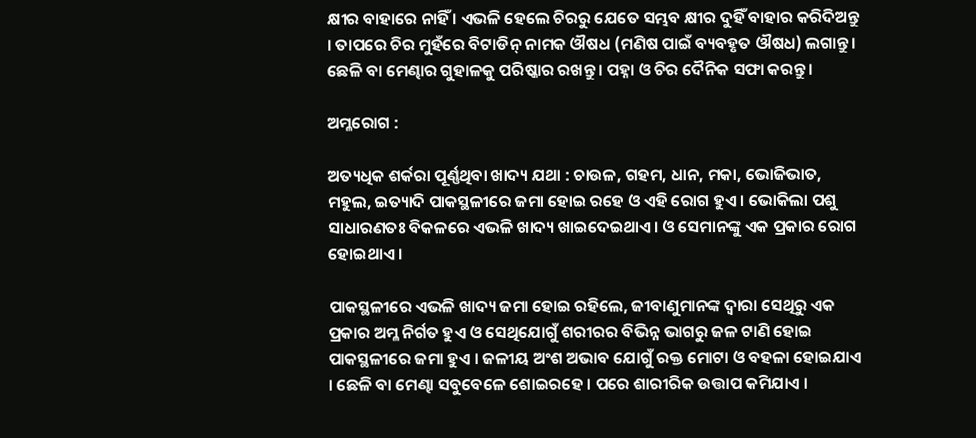କ୍ଷୀର ବାହାରେ ନାହିଁ । ଏଭଳି ହେଲେ ଚିରରୁ ଯେତେ ସମ୍ଭବ କ୍ଷୀର ଦୁହିଁ ବାହାର କରିଦିଅନ୍ତୁ । ତାପରେ ଚିର ମୁହଁରେ ବିଟାଡିନ୍ ନାମକ ଔଷଧ (ମଣିଷ ପାଇଁ ବ୍ୟବହୃତ ଔଷଧ) ଲଗାନ୍ତୁ । ଛେଳି ବା ମେଣ୍ଢାର ଗୁହାଳକୁ ପରିଷ୍କାର ରଖନ୍ତୁ । ପହ୍ନା ଓ ଚିର ଦୈନିକ ସଫା କରନ୍ତୁ ।

ଅମ୍ଳରୋଗ :

ଅତ୍ୟଧିକ ଶର୍କରା ପୂର୍ଣ୍ଣଥିବା ଖାଦ୍ୟ ଯଥା : ଚାଉଳ, ଗହମ, ଧାନ, ମକା, ଭୋଜିଭାତ, ମହୁଲ, ଇତ୍ୟାଦି ପାକସ୍ଥଳୀରେ ଜମା ହୋଇ ରହେ ଓ ଏହି ରୋଗ ହୁଏ । ଭୋକିଲା ପଶୁ ସାଧାରଣତଃ ବିକଳରେ ଏଭଳି ଖାଦ୍ୟ ଖାଇଦେଇଥାଏ। ଓ ସେମାନଙ୍କୁ ଏକ ପ୍ରକାର ରୋଗ ହୋଇଥାଏ ।

ପାକସ୍ଥଳୀରେ ଏଭଳି ଖାଦ୍ୟ ଜମା ହୋଇ ରହିଲେ, ଜୀବାଣୁମାନଙ୍କ ଦ୍ଵାରା ସେଥିରୁ ଏକ ପ୍ରକାର ଅମ୍ଳ ନିର୍ଗତ ହୁଏ ଓ ସେଥିଯୋଗୁଁ ଶରୀରର ବିଭିନ୍ନ ଭାଗରୁ ଜଳ ଟାଣି ହୋଇ ପାକସ୍ଥଳୀରେ ଜମା ହୁଏ । ଜଳୀୟ ଅଂଶ ଅଭାବ ଯୋଗୁଁ ରକ୍ତ ମୋଟା ଓ ବହଳା ହୋଇଯାଏ । ଛେଳି ବା ମେଣ୍ଢା ସବୁବେଳେ ଶୋଇରହେ । ପରେ ଶାରୀରିକ ଉତ୍ତାପ କମିଯାଏ ।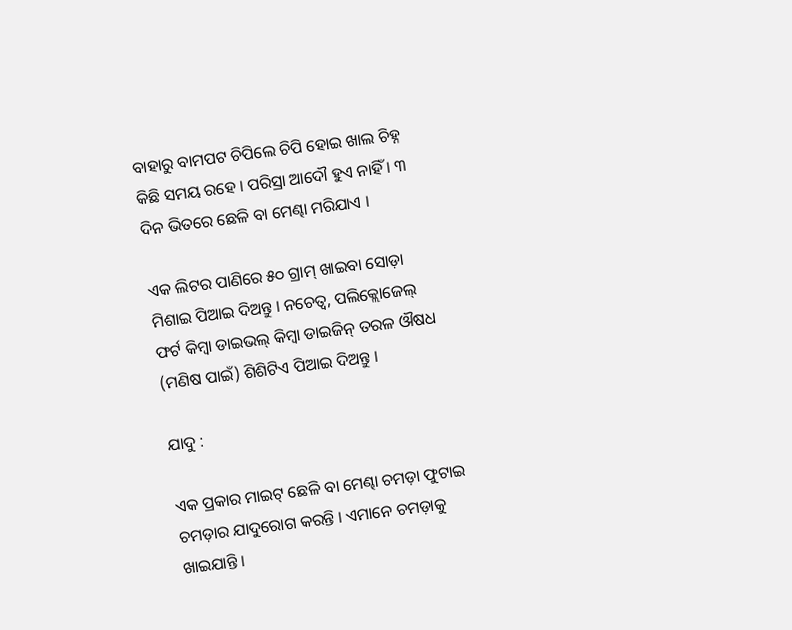ବାହାରୁ ବାମପଟ ଚିପିଲେ ଚିପି ହୋଇ ଖାଲ ଚିହ୍ନ କିଛି ସମୟ ରହେ । ପରିସ୍ରା ଆଦୌ ହୁଏ ନାହିଁ । ୩ ଦିନ ଭିତରେ ଛେଳି ବା ମେଣ୍ଢା ମରିଯାଏ ।

ଏକ ଲିଟର ପାଣିରେ ୫୦ ଗ୍ରାମ୍ ଖାଇବା ସୋଡ଼ା ମିଶାଇ ପିଆଇ ଦିଅନ୍ତୁ । ନଚେତ୍ଵ, ପଲିକ୍ଲୋଜେଲ୍ ଫର୍ଟ କିମ୍ବା ଡାଇଭଲ୍ କିମ୍ବା ଡାଇଜିନ୍ ତରଳ ଔଷଧ (ମଣିଷ ପାଇଁ) ଶିଶିଟିଏ ପିଆଇ ଦିଅନ୍ତୁ ।

ଯାଦୁ :

ଏକ ପ୍ରକାର ମାଇଟ୍ ଛେଳି ବା ମେଣ୍ଢା ଚମଡ଼ା ଫୁଟାଇ ଚମଡ଼ାର ଯାଦୁରୋଗ କରନ୍ତି । ଏମାନେ ଚମଡ଼ାକୁ ଖାଇଯାନ୍ତି ।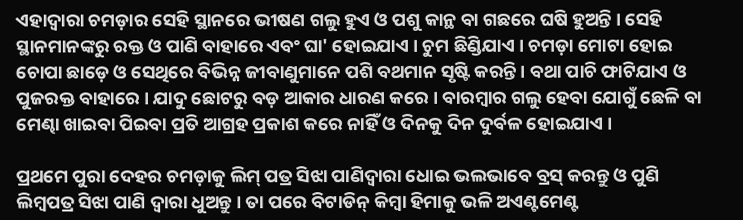ଏହାଦ୍ଵାରା ଚମଡ଼ାର ସେହି ସ୍ଥାନରେ ଭୀଷଣ ଗଲୁ ହୁଏ ଓ ପଶୁ କାନ୍ଥ ବା ଗଛରେ ଘଷି ହୁଅନ୍ତି । ସେହି ସ୍ଥାନମାନଙ୍କରୁ ରକ୍ତ ଓ ପାଣି ବାହାରେ ଏବଂ ଘା' ହୋଇଯାଏ । ଚୁମ ଛିଣ୍ଡିଯାଏ । ଚମଡ଼ା ମୋଟା ହୋଇ ଚୋପା ଛାଡ଼େ ଓ ସେଥିରେ ବିଭିନ୍ନ ଜୀବାଣୁମାନେ ପଶି ବଥମାନ ସୃଷ୍ଟି କରନ୍ତି । ବଥା ପାଚି ଫାଟିଯାଏ ଓ ପୁଜରକ୍ତ ବାହାରେ । ଯାଦୁ ଛୋଟରୁ ବଡ଼ ଆକାର ଧାରଣ କରେ । ବାରମ୍ବାର ଗଲୁ ହେବା ଯୋଗୁଁ ଛେଳି ବା ମେଣ୍ଢା ଖାଇବା ପିଇବା ପ୍ରତି ଆଗ୍ରହ ପ୍ରକାଶ କରେ ନାହିଁ ଓ ଦିନକୁ ଦିନ ଦୁର୍ବଳ ହୋଇଯାଏ ।

ପ୍ରଥମେ ପୁରା ଦେହର ଚମଡ଼ାକୁ ଲିମ୍ ପତ୍ର ସିଝା ପାଣିଦ୍ଵାରା ଧୋଇ ଭଲଭାବେ ବ୍ରସ୍ କରନ୍ତୁ ଓ ପୁଣି ଲିମ୍ବପତ୍ର ସିଝା ପାଣି ଦ୍ଵାରା ଧୁଅନ୍ତୁ । ତା ପରେ ବିଟାଡିନ୍ କିମ୍ବା ହିମାକୁ ଭଳି ଅଏଣ୍ଟମେଣ୍ଟ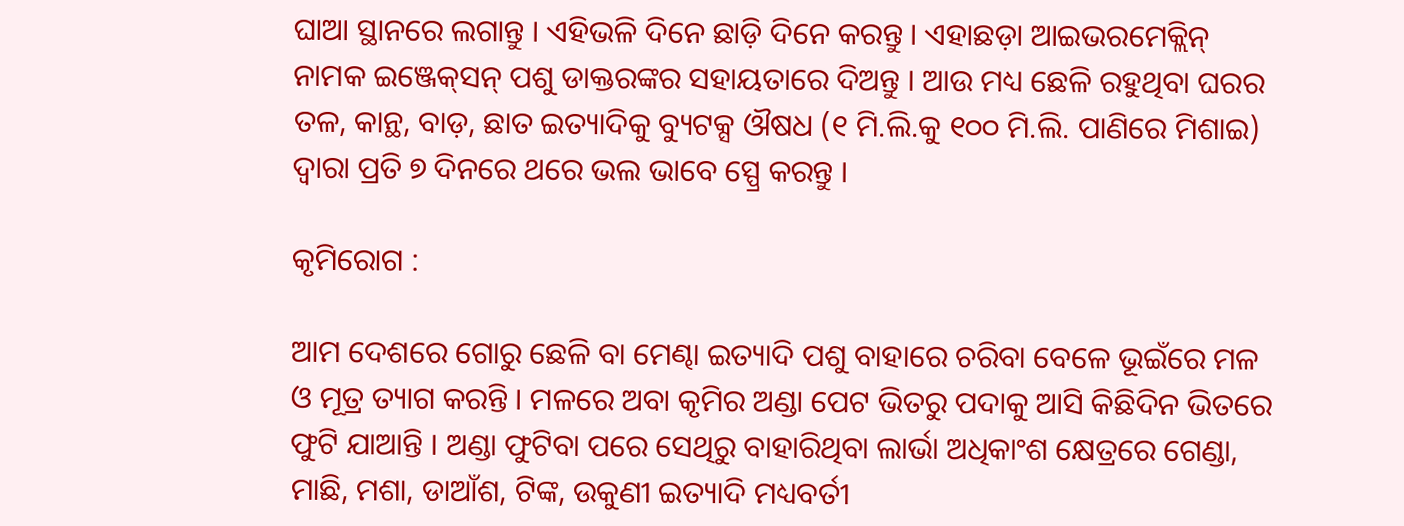ଘାଆ ସ୍ଥାନରେ ଲଗାନ୍ତୁ । ଏହିଭଳି ଦିନେ ଛାଡ଼ି ଦିନେ କରନ୍ତୁ । ଏହାଛଡ଼ା ଆଇଭରମେକ୍ଲିନ୍ ନାମକ ଇଞ୍ଜେକ୍‌ସନ୍ ପଶୁ ଡାକ୍ତରଙ୍କର ସହାୟତାରେ ଦିଅନ୍ତୁ । ଆଉ ମଧ୍ୟ ଛେଳି ରହୁଥିବା ଘରର ତଳ, କାନ୍ଥ, ବାଡ଼, ଛାତ ଇତ୍ୟାଦିକୁ ବ୍ୟୁଟକ୍ସ ଔଷଧ (୧ ମି.ଲି.କୁ ୧୦୦ ମି.ଲି. ପାଣିରେ ମିଶାଇ) ଦ୍ଵାରା ପ୍ରତି ୭ ଦିନରେ ଥରେ ଭଲ ଭାବେ ସ୍ପ୍ରେ କରନ୍ତୁ ।

କୃମିରୋଗ :

ଆମ ଦେଶରେ ଗୋରୁ ଛେଳି ବା ମେଣ୍ଢା ଇତ୍ୟାଦି ପଶୁ ବାହାରେ ଚରିବା ବେଳେ ଭୂଇଁରେ ମଳ ଓ ମୂତ୍ର ତ୍ୟାଗ କରନ୍ତି । ମଳରେ ଅବା କୃମିର ଅଣ୍ଡା ପେଟ ଭିତରୁ ପଦାକୁ ଆସି କିଛିଦିନ ଭିତରେ ଫୁଟି ଯାଆନ୍ତି । ଅଣ୍ଡା ଫୁଟିବା ପରେ ସେଥିରୁ ବାହାରିଥିବା ଲାର୍ଭା ଅଧିକାଂଶ କ୍ଷେତ୍ରରେ ଗେଣ୍ଡା, ମାଛି, ମଶା, ଡାଆଁଶ, ଟିଙ୍କ, ଉକୁଣୀ ଇତ୍ୟାଦି ମଧ୍ୟବର୍ତୀ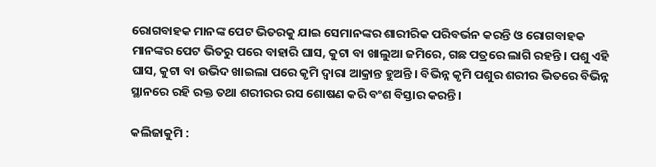ରୋଗବାହକ ମାନଙ୍କ ପେଟ ଭିତରକୁ ଯାଇ ସେମାନଙ୍କର ଶାରୀରିକ ପରିବର୍ଭନ କରନ୍ତି ଓ ରୋଗବାହକ ମାନଙ୍କର ପେଟ ଭିତରୁ ପରେ ବାହାରି ଘାସ, କୁଟା ବା ଖାଲୁଆ ଜମିରେ, ଗଛ ପତ୍ରରେ ଲାଗି ରହନ୍ତି । ପଶୁ ଏହି ଘାସ, କୁଟା ବା ଉଭିଦ ଖାଇଲା ପରେ କୃମି ଦ୍ଵାରା ଆକ୍ରାନ୍ତ ହୁଅନ୍ତି । ବିଭିନ୍ନ କୃମି ପଶୁର ଶରୀର ଭିତରେ ବିଭିନ୍ନ ସ୍ଥାନରେ ରହି ରକ୍ତ ତଥା ଶରୀରର ରସ ଶୋଷଣ କରି ବଂଶ ବିସ୍ତାର କରନ୍ତି।

କଲିଜାକୁମି :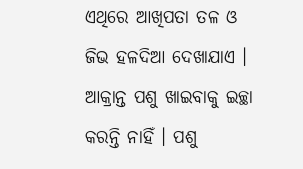ଏଥିରେ ଆଖିପତା ତଳ ଓ ଜିଭ ହଳଦିଆ ଦେଖାଯାଏ । ଆକ୍ରାନ୍ତ ପଶୁ ଖାଇବାକୁ ଇଚ୍ଛା କରନ୍ତି ନାହିଁ । ପଶୁ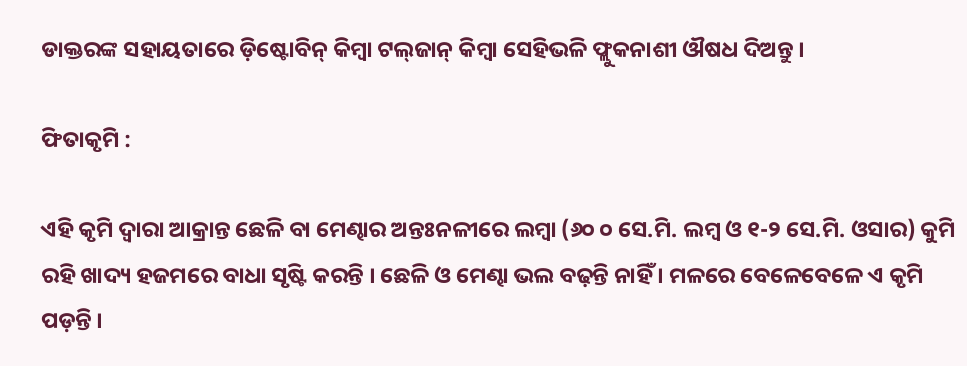ଡାକ୍ତରଙ୍କ ସହାୟତାରେ ଡ଼ିଷ୍ଟୋବିନ୍ କିମ୍ବା ଟଲ୍‌ଜାନ୍ କିମ୍ବା ସେହିଭଳି ଫ୍ଲୁକନାଶୀ ଔଷଧ ଦିଅନ୍ତୁ ।

ଫିତାକୃମି :

ଏହି କୃମି ଦ୍ଵାରା ଆକ୍ରାନ୍ତ ଛେଳି ବା ମେଣ୍ଢାର ଅନ୍ତଃନଳୀରେ ଲମ୍ବା (୬୦ ୦ ସେ.ମି. ଲମ୍ବ ଓ ୧-୨ ସେ.ମି. ଓସାର) କୁମି ରହି ଖାଦ୍ୟ ହଜମରେ ବାଧା ସୃଷ୍ଟି କରନ୍ତି । ଛେଳି ଓ ମେଣ୍ଢା ଭଲ ବଢ଼ନ୍ତି ନାହିଁ । ମଳରେ ବେଳେବେଳେ ଏ କୃମି ପଡ଼ନ୍ତି ।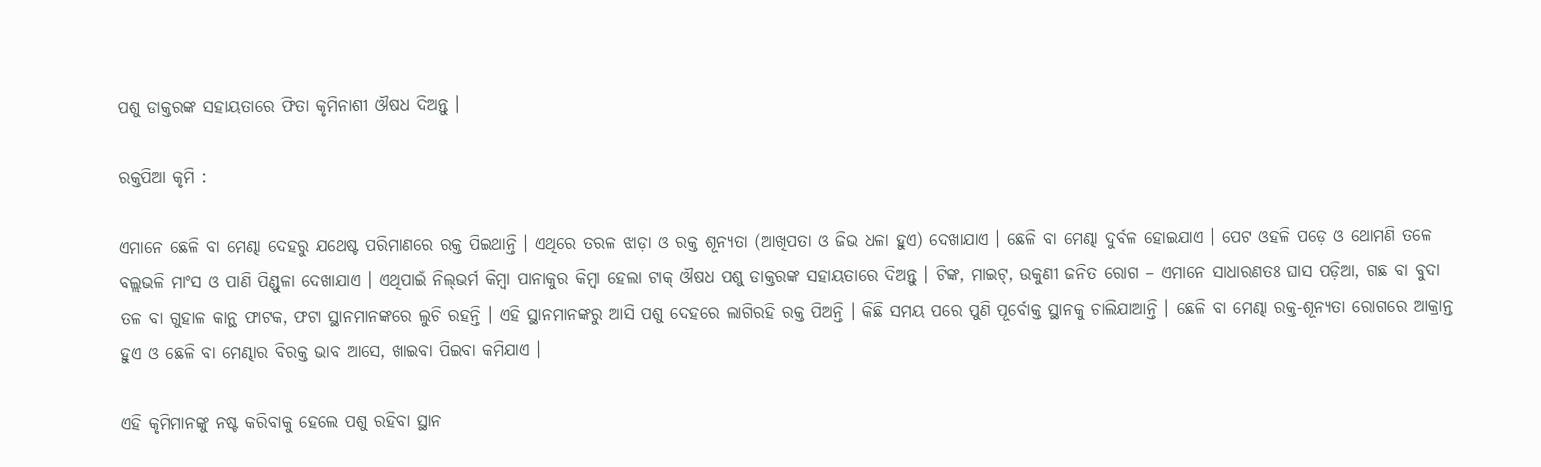ପଶୁ ଡାକ୍ତରଙ୍କ ସହାୟତାରେ ଫିତା କୃମିନାଶୀ ଔଷଧ ଦିଅନ୍ତୁ ।

ରକ୍ତପିଆ କୃମି :

ଏମାନେ ଛେଳି ବା ମେଣ୍ଢା ଦେହରୁ ଯଥେଷ୍ଟ ପରିମାଣରେ ରକ୍ତ ପିଇଥାନ୍ତି । ଏଥିରେ ତରଳ ଝାଡ଼ା ଓ ରକ୍ତ ଶୂନ୍ୟତା (ଆଖିପତା ଓ ଜିଭ ଧଳା ହୁଏ) ଦେଖାଯାଏ । ଛେଳି ବା ମେଣ୍ଢା ଦୁର୍ବଳ ହୋଇଯାଏ । ପେଟ ଓହଳି ପଡ଼େ ଓ ଥୋମଣି ତଳେ ବଲ୍ଲଭଳି ମାଂସ ଓ ପାଣି ପିଣ୍ଡୁଳା ଦେଖାଯାଏ । ଏଥିପାଇଁ ନିଲ୍‌ଭର୍ମ କିମ୍ବା ପାନାକୁର କିମ୍ବା ହେଲା ଟାକ୍ ଔଷଧ ପଶୁ ଡାକ୍ତରଙ୍କ ସହାୟତାରେ ଦିଅନ୍ତୁ । ଟିଙ୍କ, ମାଇଟ୍, ଉକୁଣୀ ଜନିତ ରୋଗ – ଏମାନେ ସାଧାରଣତଃ ଘାସ ପଡ଼ିଆ, ଗଛ ବା ବୁଦା ତଳ ବା ଗୁହାଳ କାନ୍ଥ ଫାଟକ, ଫଟା ସ୍ଥାନମାନଙ୍କରେ ଲୁଚି ରହନ୍ତି । ଏହି ସ୍ଥାନମାନଙ୍କରୁ ଆସି ପଶୁ ଦେହରେ ଲାଗିରହି ରକ୍ତ ପିଅନ୍ତି । କିଛି ସମୟ ପରେ ପୁଣି ପୂର୍ବୋକ୍ତ ସ୍ଥାନକୁ ଚାଲିଯାଆନ୍ତି । ଛେଳି ବା ମେଣ୍ଢା ରକ୍ତ-ଶୂନ୍ୟତା ରୋଗରେ ଆକ୍ରାନ୍ତ ହୁଏ ଓ ଛେଳି ବା ମେଣ୍ଢାର ବିରକ୍ତ ଭାବ ଆସେ, ଖାଇବା ପିଇବା କମିଯାଏ ।

ଏହି କୃମିମାନଙ୍କୁ ନଷ୍ଟ କରିବାକୁ ହେଲେ ପଶୁ ରହିବା ସ୍ଥାନ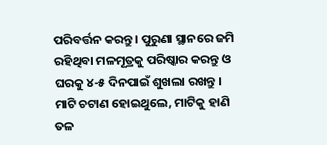ପରିବର୍ତ୍ତନ କରନ୍ତୁ । ପୁରୁଣା ସ୍ଥାନରେ ଜମି ରହିଥିବା ମଳମୂତ୍ରକୁ ପରିଷ୍କାର କରନ୍ତୁ ଓ ଘରକୁ ୪-୫ ଦିନପାଇଁ ଶୁଖଲା ରଖନ୍ତୁ । ମାଟି ଚଟାଣ ହୋଇଥୁଲେ, ମାଟିକୁ ହାଣି ତଳ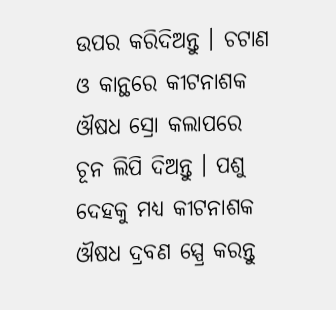ଉପର କରିଦିଅନ୍ତୁ । ଚଟାଣ ଓ କାନ୍ଥରେ କୀଟନାଶକ ଔଷଧ ସ୍ରୋ କଲାପରେ ଚୂନ ଲିପି ଦିଅନ୍ତୁ । ପଶୁ ଦେହକୁ ମଧ୍ୟ କୀଟନାଶକ ଔଷଧ ଦ୍ରବଣ ସ୍ପ୍ରେ କରନ୍ତୁ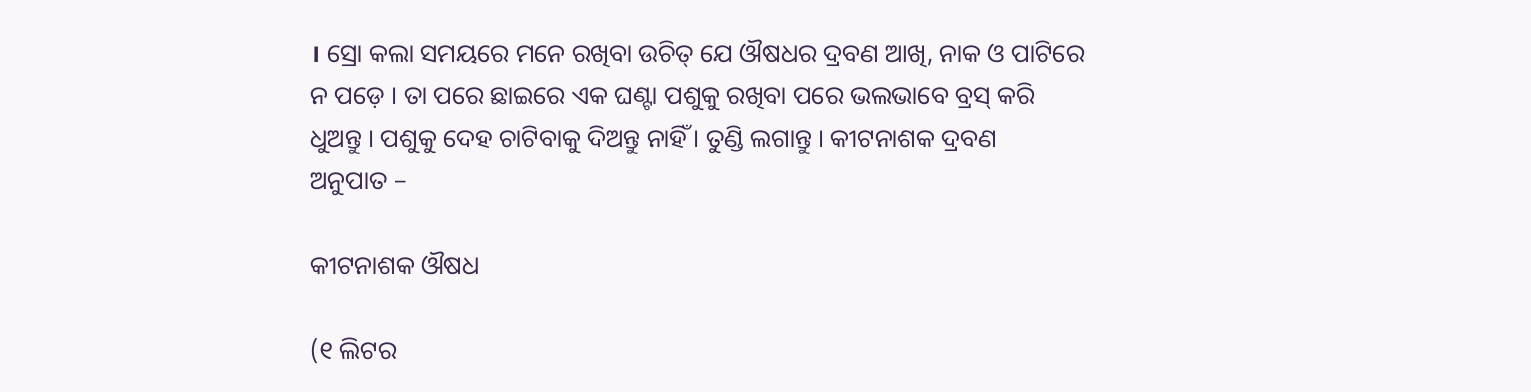। ସ୍ରୋ କଲା ସମୟରେ ମନେ ରଖିବା ଉଚିତ୍ ଯେ ଔଷଧର ଦ୍ରବଣ ଆଖି, ନାକ ଓ ପାଟିରେ ନ ପଡ଼େ । ତା ପରେ ଛାଇରେ ଏକ ଘଣ୍ଟା ପଶୁକୁ ରଖିବା ପରେ ଭଲଭାବେ ବ୍ରସ୍ କରି ଧୁଅନ୍ତୁ । ପଶୁକୁ ଦେହ ଚାଟିବାକୁ ଦିଅନ୍ତୁ ନାହିଁ । ତୁଣ୍ଡି ଲଗାନ୍ତୁ । କୀଟନାଶକ ଦ୍ରବଣ ଅନୁପାତ –

କୀଟନାଶକ ଔଷଧ

(୧ ଲିଟର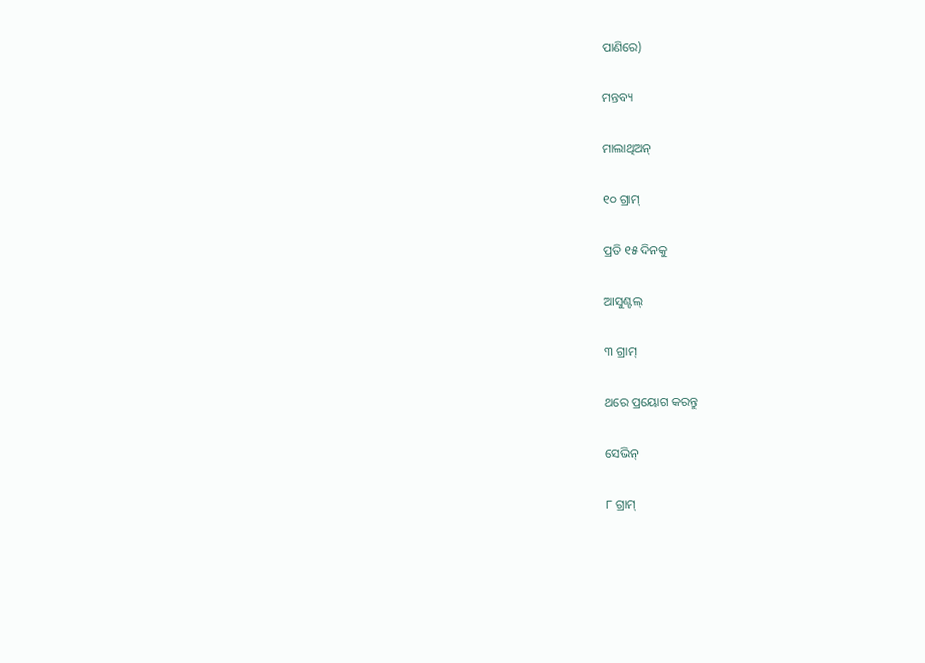ପାଣିରେ)

ମନ୍ତବ୍ୟ

ମାଲାଥିଅନ୍

୧୦ ଗ୍ରାମ୍

ପ୍ରତି ୧୫ ଦିନକୁ

ଆସୁଣ୍ଟଲ୍

୩ ଗ୍ରାମ୍

ଥରେ ପ୍ରୟୋଗ କରନ୍ତୁ

ସେଭିନ୍

୮ ଗ୍ରାମ୍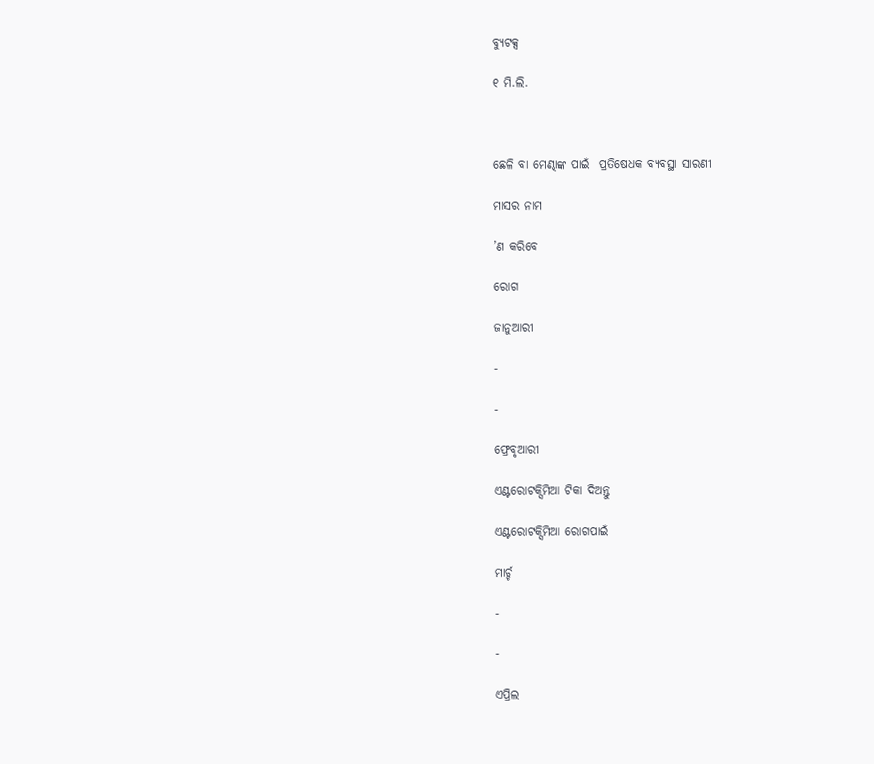ବ୍ୟୁଟକ୍ସ

୧ ମି.ଲି.



ଛେଳି ବା ମେଣ୍ଢାଙ୍କ ପାଇଁ  ପ୍ରତିଷେଧକ ବ୍ୟବସ୍ଥା ସାରଣୀ

ମାସର ନାମ

’ଣ କରିବେ

ରୋଗ

ଜାନୁଆରୀ

-

-

ଫ୍ରେବୃଆରୀ

ଏଣ୍ଟରୋଟକ୍ସିମିଆ ଟିକା ଦିଅନ୍ତୁ

ଏଣ୍ଟରୋଟକ୍ସିମିଆ ରୋଗପାଇଁ

ମାର୍ଚ୍ଚ

-

-

ଏପ୍ରିଲ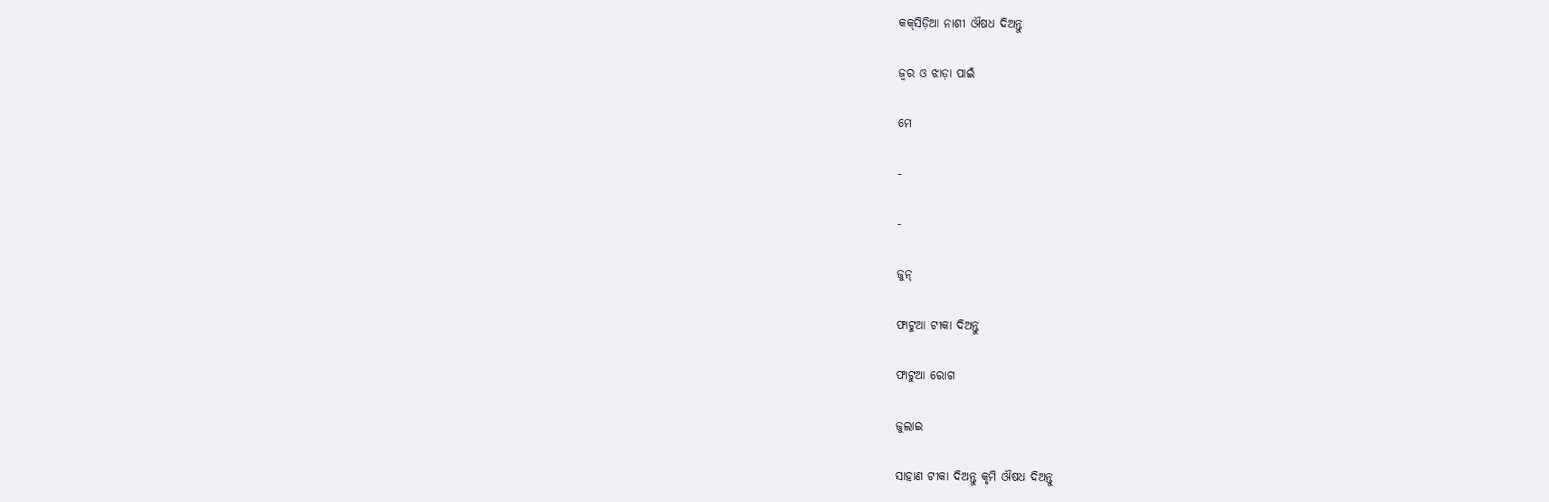କକ୍‌ସିଡ଼ିଆ ନାଶୀ ଔଷଧ ଦିଅନ୍ତୁ

ଜ୍ଵର ଓ ଝାଡ଼ା ପାଇଁ

ମେ

-

-

ଜୁନ୍

ଫାଟୁଆ ଟୀକା ଦିଅନ୍ତୁ

ଫାଟୁଆ ରୋଗ

ଜୁଲାଇ

ସାହାଣ ଟୀକା ଦିଅନ୍ତୁ କୃମି ଔଷଧ ଦିଅନ୍ତୁ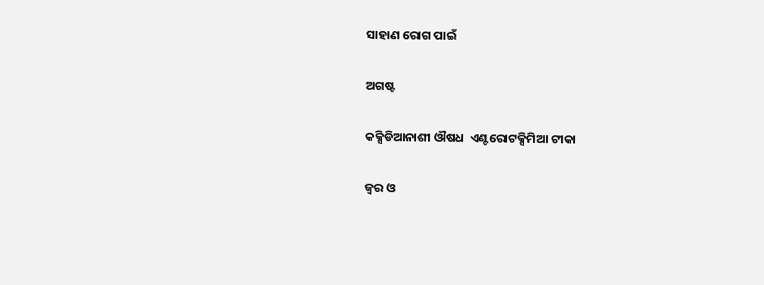ସାହାଣ ରୋଗ ପାଇଁ

ଅଗଷ୍ଟ

କକ୍ସିଡିଆନାଶୀ ଔଷଧ  ଏଣ୍ଟରୋଟକ୍ସିମିଆ ଟୀକା

ଜ୍ଵର ଓ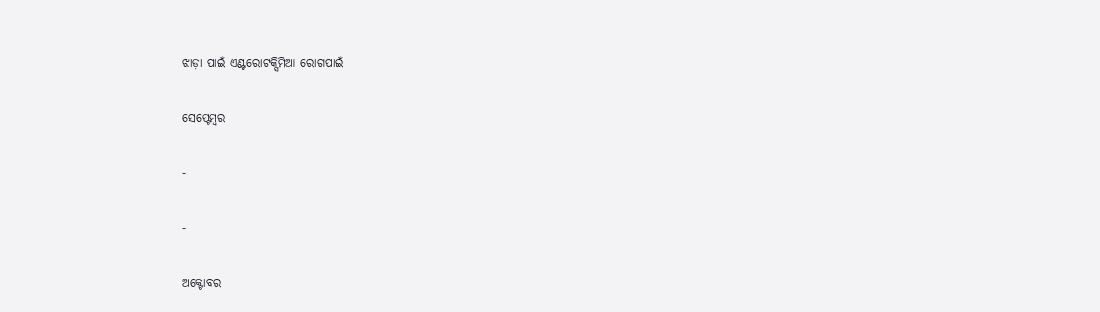ଝାଡ଼ା ପାଇଁ ଏଣ୍ଟରୋଟକ୍ସିମିଆ ରୋଗପାଇଁ

ସେପ୍ଟେମ୍ବର

-

-

ଅକ୍ଟୋବର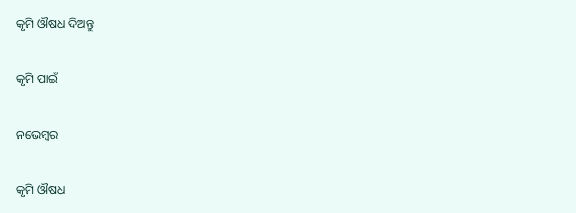କୃମି ଔଷଧ ଦିଅନ୍ତୁ

କୃମି ପାଇଁ

ନଭେମ୍ବର

କୃମି ଔଷଧ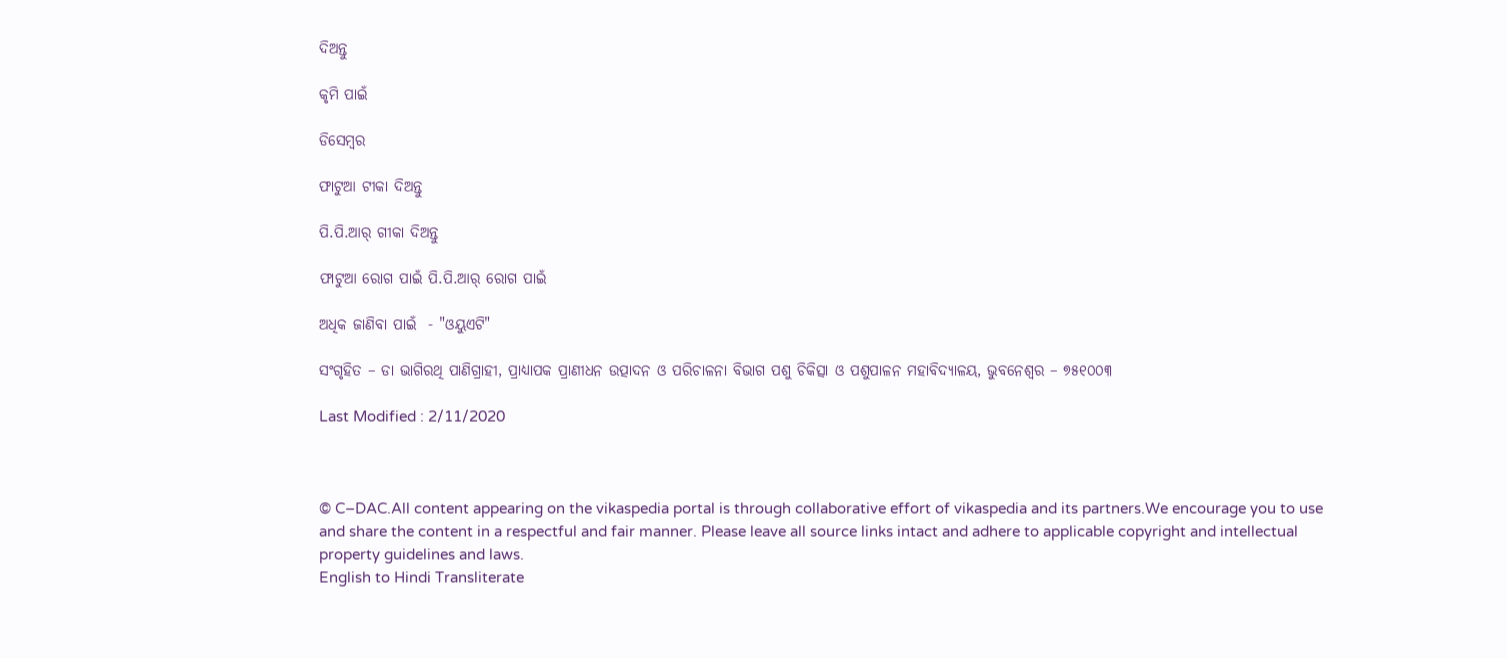ଦିଅନ୍ତୁ

କୃମି ପାଇଁ

ଡିସେମ୍ବର

ଫାଟୁଆ ଟୀକା ଦିଅନ୍ତୁ

ପି.ପି.ଆର୍ ଗୀକା ଦିଅନ୍ତୁ

ଫାଟୁଆ ରୋଗ ପାଇଁ ପି.ପି.ଆର୍ ରୋଗ ପାଇଁ

ଅଧିକ ଜାଣିବା ପାଇଁ  - "ଓୟୁଏଟି"

ସଂଗୃହିତ – ଡା ଭାଗିରଥି ପାଣିଗ୍ରାହୀ, ପ୍ରାଧ୍ୟାପକ ପ୍ରାଣୀଧନ ଉତ୍ପାଦନ ଓ ପରିଚାଳନା ବିଭାଗ ପଶୁ ଚିକିତ୍ସା ଓ ପଶୁପାଳନ ମହାବିଦ୍ୟାଳୟ, ଭୁବନେଶ୍ଵର – ୭୫୧୦୦୩

Last Modified : 2/11/2020



© C–DAC.All content appearing on the vikaspedia portal is through collaborative effort of vikaspedia and its partners.We encourage you to use and share the content in a respectful and fair manner. Please leave all source links intact and adhere to applicable copyright and intellectual property guidelines and laws.
English to Hindi Transliterate